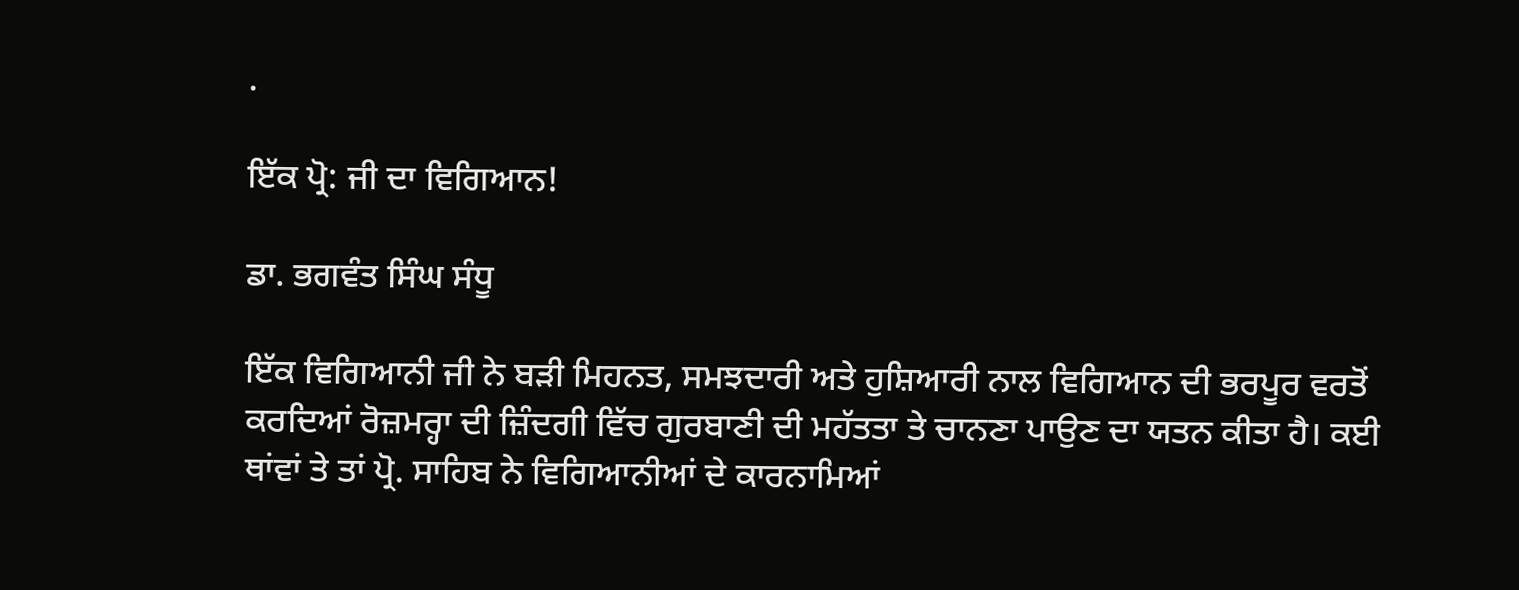.

ਇੱਕ ਪ੍ਰੋ: ਜੀ ਦਾ ਵਿਗਿਆਨ!

ਡਾ. ਭਗਵੰਤ ਸਿੰਘ ਸੰਧੂ

ਇੱਕ ਵਿਗਿਆਨੀ ਜੀ ਨੇ ਬੜੀ ਮਿਹਨਤ, ਸਮਝਦਾਰੀ ਅਤੇ ਹੁਸ਼ਿਆਰੀ ਨਾਲ ਵਿਗਿਆਨ ਦੀ ਭਰਪੂਰ ਵਰਤੋਂ ਕਰਦਿਆਂ ਰੋਜ਼ਮਰ੍ਹਾ ਦੀ ਜ਼ਿੰਦਗੀ ਵਿੱਚ ਗੁਰਬਾਣੀ ਦੀ ਮਹੱਤਤਾ ਤੇ ਚਾਨਣਾ ਪਾਉਣ ਦਾ ਯਤਨ ਕੀਤਾ ਹੈ। ਕਈ ਥਾਂਵਾਂ ਤੇ ਤਾਂ ਪ੍ਰੋ. ਸਾਹਿਬ ਨੇ ਵਿਗਿਆਨੀਆਂ ਦੇ ਕਾਰਨਾਮਿਆਂ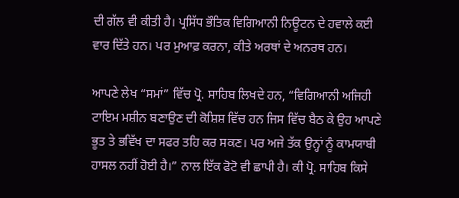ਦੀ ਗੱਲ ਵੀ ਕੀਤੀ ਹੈ। ਪ੍ਰਸਿੱਧ ਭੌਤਿਕ ਵਿਗਿਆਨੀ ਨਿਊਟਨ ਦੇ ਹਵਾਲੇ ਕਈ ਵਾਰ ਦਿੱਤੇ ਹਨ। ਪਰ ਮੁਆਫ਼ ਕਰਨਾ, ਕੀਤੇ ਅਰਥਾਂ ਦੇ ਅਨਰਥ ਹਨ।

ਆਪਣੇ ਲੇਖ “ਸਮਾਂ” ਵਿੱਚ ਪ੍ਰੋ. ਸਾਹਿਬ ਲਿਖਦੇ ਹਨ, “ਵਿਗਿਆਨੀ ਅਜਿਹੀ ਟਾਇਮ ਮਸ਼ੀਨ ਬਣਾਉਣ ਦੀ ਕੋਸ਼ਿਸ਼ ਵਿੱਚ ਹਨ ਜਿਸ ਵਿੱਚ ਬੈਠ ਕੇ ਉਹ ਆਪਣੇ ਭੂਤ ਤੇ ਭਵਿੱਖ ਦਾ ਸਫਰ ਤਹਿ ਕਰ ਸਕਣ। ਪਰ ਅਜੇ ਤੱਕ ਉਨ੍ਹਾਂ ਨੂੰ ਕਾਮਯਾਬੀ ਹਾਸਲ ਨਹੀਂ ਹੋਈ ਹੈ।” ਨਾਲ ਇੱਕ ਫੋਟੋ ਵੀ ਛਾਪੀ ਹੈ। ਕੀ ਪ੍ਰੋ. ਸਾਹਿਬ ਕਿਸੇ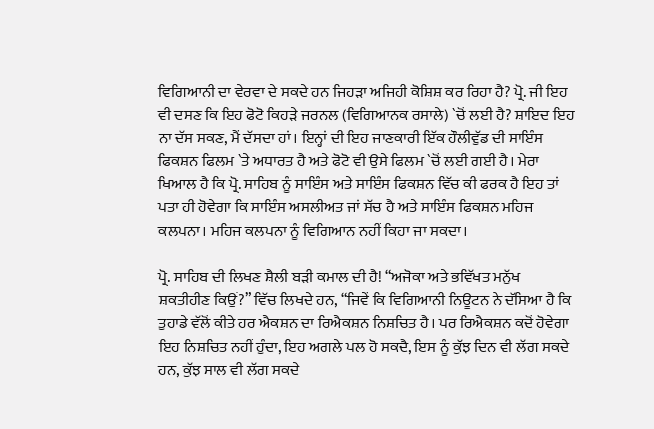ਵਿਗਿਆਨੀ ਦਾ ਵੇਰਵਾ ਦੇ ਸਕਦੇ ਹਨ ਜਿਹੜਾ ਅਜਿਹੀ ਕੋਸ਼ਿਸ਼ ਕਰ ਰਿਹਾ ਹੈ? ਪ੍ਰੋ. ਜੀ ਇਹ ਵੀ ਦਸਣ ਕਿ ਇਹ ਫੋਟੋ ਕਿਹੜੇ ਜਰਨਲ (ਵਿਗਿਆਨਕ ਰਸਾਲੇ) `ਚੋਂ ਲਈ ਹੈ? ਸ਼ਾਇਦ ਇਹ ਨਾ ਦੱਸ ਸਕਣ, ਮੈਂ ਦੱਸਦਾ ਹਾਂ। ਇਨ੍ਹਾਂ ਦੀ ਇਹ ਜਾਣਕਾਰੀ ਇੱਕ ਹੌਲੀਵੁੱਡ ਦੀ ਸਾਇੰਸ ਫਿਕਸ਼ਨ ਫਿਲਮ `ਤੇ ਅਧਾਰਤ ਹੈ ਅਤੇ ਫੋਟੋ ਵੀ ਉਸੇ ਫਿਲਮ `ਚੋਂ ਲਈ ਗਈ ਹੈ। ਮੇਰਾ ਖਿਆਲ ਹੈ ਕਿ ਪ੍ਰੋ. ਸਾਹਿਬ ਨੂੰ ਸਾਇੰਸ ਅਤੇ ਸਾਇੰਸ ਫਿਕਸ਼ਨ ਵਿੱਚ ਕੀ ਫਰਕ ਹੈ ਇਹ ਤਾਂ ਪਤਾ ਹੀ ਹੋਵੇਗਾ ਕਿ ਸਾਇੰਸ ਅਸਲੀਅਤ ਜਾਂ ਸੱਚ ਹੈ ਅਤੇ ਸਾਇੰਸ ਫਿਕਸ਼ਨ ਮਹਿਜ ਕਲਪਨਾ। ਮਹਿਜ ਕਲਪਨਾ ਨੂੰ ਵਿਗਿਆਨ ਨਹੀਂ ਕਿਹਾ ਜਾ ਸਕਦਾ।

ਪ੍ਰੋ. ਸਾਹਿਬ ਦੀ ਲਿਖਣ ਸ਼ੈਲੀ ਬੜੀ ਕਮਾਲ ਦੀ ਹੈ! “ਅਜੋਕਾ ਅਤੇ ਭਵਿੱਖਤ ਮਨੁੱਖ ਸ਼ਕਤੀਹੀਣ ਕਿਉਂ?” ਵਿੱਚ ਲਿਖਦੇ ਹਨ, “ਜਿਵੇਂ ਕਿ ਵਿਗਿਆਨੀ ਨਿਊਟਨ ਨੇ ਦੱਸਿਆ ਹੈ ਕਿ ਤੁਹਾਡੇ ਵੱਲੋਂ ਕੀਤੇ ਹਰ ਐਕਸ਼ਨ ਦਾ ਰਿਐਕਸ਼ਨ ਨਿਸ਼ਚਿਤ ਹੈ। ਪਰ ਰਿਐਕਸ਼ਨ ਕਦੋਂ ਹੋਵੇਗਾ ਇਹ ਨਿਸ਼ਚਿਤ ਨਹੀਂ ਹੁੰਦਾ, ਇਹ ਅਗਲੇ ਪਲ ਹੋ ਸਕਦੈ, ਇਸ ਨੂੰ ਕੁੱਝ ਦਿਨ ਵੀ ਲੱਗ ਸਕਦੇ ਹਨ, ਕੁੱਝ ਸਾਲ ਵੀ ਲੱਗ ਸਕਦੇ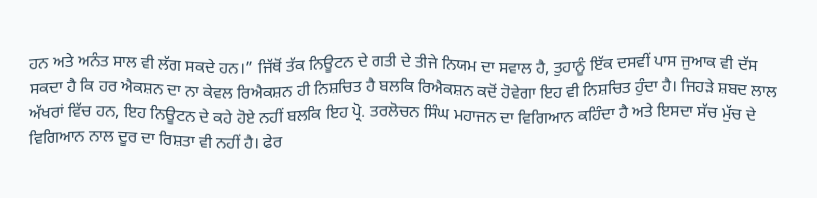ਹਨ ਅਤੇ ਅਨੰਤ ਸਾਲ ਵੀ ਲੱਗ ਸਕਦੇ ਹਨ।” ਜਿੱਥੋਂ ਤੱਕ ਨਿਊਟਨ ਦੇ ਗਤੀ ਦੇ ਤੀਜੇ ਨਿਯਮ ਦਾ ਸਵਾਲ ਹੈ, ਤੁਹਾਨੂੰ ਇੱਕ ਦਸਵੀਂ ਪਾਸ ਜੁਆਕ ਵੀ ਦੱਸ ਸਕਦਾ ਹੈ ਕਿ ਹਰ ਐਕਸ਼ਨ ਦਾ ਨਾ ਕੇਵਲ ਰਿਐਕਸ਼ਨ ਹੀ ਨਿਸ਼ਚਿਤ ਹੈ ਬਲਕਿ ਰਿਐਕਸ਼ਨ ਕਦੋਂ ਹੋਵੇਗਾ ਇਹ ਵੀ ਨਿਸ਼ਚਿਤ ਹੁੰਦਾ ਹੈ। ਜਿਹੜੇ ਸ਼ਬਦ ਲਾਲ ਅੱਖਰਾਂ ਵਿੱਚ ਹਨ, ਇਹ ਨਿਊਟਨ ਦੇ ਕਹੇ ਹੋਏ ਨਹੀਂ ਬਲਕਿ ਇਹ ਪ੍ਰੋ. ਤਰਲੋਚਨ ਸਿੰਘ ਮਹਾਜਨ ਦਾ ਵਿਗਿਆਨ ਕਹਿੰਦਾ ਹੈ ਅਤੇ ਇਸਦਾ ਸੱਚ ਮੁੱਚ ਦੇ ਵਿਗਿਆਨ ਨਾਲ ਦੂਰ ਦਾ ਰਿਸ਼ਤਾ ਵੀ ਨਹੀਂ ਹੈ। ਫੇਰ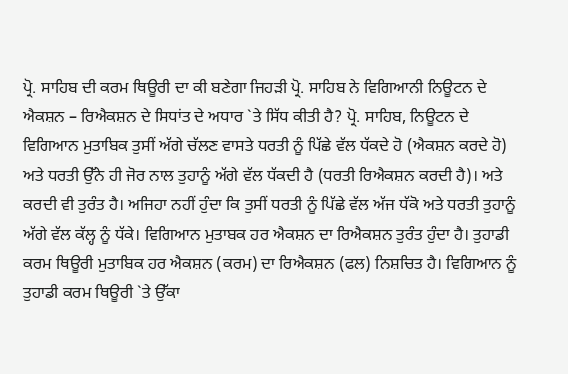ਪ੍ਰੋ. ਸਾਹਿਬ ਦੀ ਕਰਮ ਥਿਊਰੀ ਦਾ ਕੀ ਬਣੇਗਾ ਜਿਹੜੀ ਪ੍ਰੋ. ਸਾਹਿਬ ਨੇ ਵਿਗਿਆਨੀ ਨਿਊਟਨ ਦੇ ਐਕਸ਼ਨ – ਰਿਐਕਸ਼ਨ ਦੇ ਸਿਧਾਂਤ ਦੇ ਅਧਾਰ `ਤੇ ਸਿੱਧ ਕੀਤੀ ਹੈ? ਪ੍ਰੋ. ਸਾਹਿਬ, ਨਿਊਟਨ ਦੇ ਵਿਗਿਆਨ ਮੁਤਾਬਿਕ ਤੁਸੀਂ ਅੱਗੇ ਚੱਲਣ ਵਾਸਤੇ ਧਰਤੀ ਨੂੰ ਪਿੱਛੇ ਵੱਲ ਧੱਕਦੇ ਹੋ (ਐਕਸ਼ਨ ਕਰਦੇ ਹੋ) ਅਤੇ ਧਰਤੀ ਉੱਨੇ ਹੀ ਜੋਰ ਨਾਲ ਤੁਹਾਨੂੰ ਅੱਗੇ ਵੱਲ ਧੱਕਦੀ ਹੈ (ਧਰਤੀ ਰਿਐਕਸ਼ਨ ਕਰਦੀ ਹੈ)। ਅਤੇ ਕਰਦੀ ਵੀ ਤੁਰੰਤ ਹੈ। ਅਜਿਹਾ ਨਹੀਂ ਹੁੰਦਾ ਕਿ ਤੁਸੀਂ ਧਰਤੀ ਨੂੰ ਪਿੱਛੇ ਵੱਲ ਅੱਜ ਧੱਕੋ ਅਤੇ ਧਰਤੀ ਤੁਹਾਨੂੰ ਅੱਗੇ ਵੱਲ ਕੱਲ੍ਹ ਨੂੰ ਧੱਕੇ। ਵਿਗਿਆਨ ਮੁਤਾਬਕ ਹਰ ਐਕਸ਼ਨ ਦਾ ਰਿਐਕਸ਼ਨ ਤੁਰੰਤ ਹੁੰਦਾ ਹੈ। ਤੁਹਾਡੀ ਕਰਮ ਥਿਊਰੀ ਮੁਤਾਬਿਕ ਹਰ ਐਕਸ਼ਨ (ਕਰਮ) ਦਾ ਰਿਐਕਸ਼ਨ (ਫਲ) ਨਿਸ਼ਚਿਤ ਹੈ। ਵਿਗਿਆਨ ਨੂੰ ਤੁਹਾਡੀ ਕਰਮ ਥਿਊਰੀ `ਤੇ ਉੱਕਾ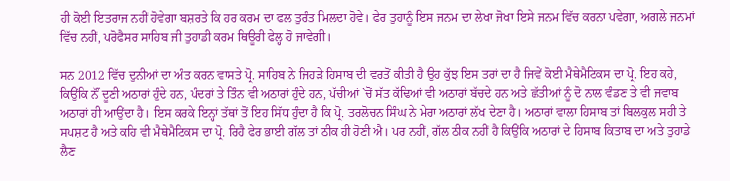ਹੀ ਕੋਈ ਇਤਰਾਜ ਨਹੀਂ ਹੋਵੇਗਾ ਬਸ਼ਰਤੇ ਕਿ ਹਰ ਕਰਮ ਦਾ ਫਲ ਤੁਰੰਤ ਮਿਲਦਾ ਹੋਵੇ। ਫੇਰ ਤੁਹਾਨੂੰ ਇਸ ਜਨਮ ਦਾ ਲੇਖਾ ਜੋਖਾ ਇਸੇ ਜਨਮ ਵਿੱਚ ਕਰਨਾ ਪਵੇਗਾ, ਅਗਲੇ ਜਨਮਾਂ ਵਿੱਚ ਨਹੀਂ, ਪਰੋਫੈਸਰ ਸਾਹਿਬ ਜੀ ਤੁਹਾਡੀ ਕਰਮ ਥਿਊਰੀ ਫੇਲ੍ਹ ਹੋ ਜਾਵੇਗੀ।

ਸਨ 2012 ਵਿੱਚ ਦੁਨੀਆਂ ਦਾ ਅੰਤ ਕਰਨ ਵਾਸਤੇ ਪ੍ਰੋ. ਸਾਹਿਬ ਨੇ ਜਿਹੜੇ ਹਿਸਾਬ ਦੀ ਵਰਤੋਂ ਕੀਤੀ ਹੈ ਉਹ ਕੁੱਝ ਇਸ ਤਰਾਂ ਦਾ ਹੈ ਜਿਵੇਂ ਕੋਈ ਮੈਥੇਮੈਟਿਕਸ ਦਾ ਪ੍ਰੋ. ਇਹ ਕਹੇ, ਕਿਉਂਕਿ ਨੌਂ ਦੂਣੀ ਅਠਾਰਾਂ ਹੁੰਦੇ ਹਨ, ਪੰਦਰਾਂ ਤੇ ਤਿੰਨ ਵੀ ਅਠਾਰਾਂ ਹੁੰਦੇ ਹਨ, ਪੱਚੀਆਂ `ਚੋਂ ਸੱਤ ਕੱਢਿਆਂ ਵੀ ਅਠਾਰਾਂ ਬੱਚਦੇ ਹਨ ਅਤੇ ਛੱਤੀਆਂ ਨੂੰ ਦੋ ਨਾਲ ਵੰਡਣ ਤੇ ਵੀ ਜਵਾਬ ਅਠਾਰਾਂ ਹੀ ਆਉਂਦਾ ਹੈ। ਇਸ ਕਰਕੇ ਇਨ੍ਹਾਂ ਤੱਥਾਂ ਤੋਂ ਇਹ ਸਿੱਧ ਹੁੰਦਾ ਹੈ ਕਿ ਪ੍ਰੋ. ਤਰਲੋਚਨ ਸਿੰਘ ਨੇ ਮੇਰਾ ਅਠਾਰਾਂ ਲੱਖ ਦੇਣਾ ਹੈ। ਅਠਾਰਾਂ ਵਾਲਾ ਹਿਸਾਬ ਤਾਂ ਬਿਲਕੁਲ ਸਹੀ ਤੇ ਸਪਸ਼ਟ ਹੈ ਅਤੇ ਕਹਿ ਵੀ ਮੈਥੇਮੈਟਿਕਸ ਦਾ ਪ੍ਰੋ. ਰਿਹੈ ਫੇਰ ਭਾਈ ਗੱਲ ਤਾਂ ਠੀਕ ਹੀ ਹੋਣੀ ਐ। ਪਰ ਨਹੀਂ, ਗੱਲ ਠੀਕ ਨਹੀਂ ਹੈ ਕਿਉਂਕਿ ਅਠਾਰਾਂ ਦੇ ਹਿਸਾਬ ਕਿਤਾਬ ਦਾ ਅਤੇ ਤੁਹਾਡੇ ਲੈਣ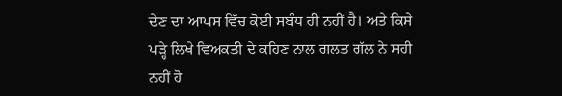ਦੇਣ ਦਾ ਆਪਸ ਵਿੱਚ ਕੋਈ ਸਬੰਧ ਹੀ ਨਹੀਂ ਹੈ। ਅਤੇ ਕਿਸੇ ਪੜ੍ਹੇ ਲਿਖੇ ਵਿਅਕਤੀ ਦੇ ਕਹਿਣ ਨਾਲ ਗਲਤ ਗੱਲ ਨੇ ਸਹੀ ਨਹੀਂ ਹੋ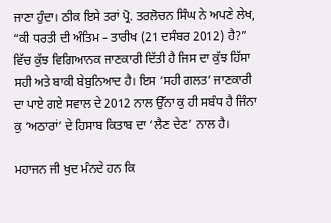ਜਾਣਾ ਹੁੰਦਾ। ਠੀਕ ਇਸੇ ਤਰਾਂ ਪ੍ਰੋ. ਤਰਲੋਚਨ ਸਿੰਘ ਨੇ ਅਪਣੇ ਲੇਖ, “ਕੀ ਧਰਤੀ ਦੀ ਅੰਤਿਮ – ਤਾਰੀਖ (21 ਦਸੰਬਰ 2012) ਹੈ?” ਵਿੱਚ ਕੁੱਝ ਵਿਗਿਆਨਕ ਜਾਣਕਾਰੀ ਦਿੱਤੀ ਹੈ ਜਿਸ ਦਾ ਕੁੱਝ ਹਿੱਸਾ ਸਹੀ ਅਤੇ ਬਾਕੀ ਬੇਬੁਨਿਆਦ ਹੈ। ਇਸ ‘ਸਹੀ ਗਲਤ’ ਜਾਣਕਾਰੀ ਦਾ ਪਾਏ ਗਏ ਸਵਾਲ ਦੇ 2012 ਨਾਲ ਉੱਨਾ ਕੁ ਹੀ ਸਬੰਧ ਹੈ ਜਿੰਨਾ ਕੁ ‘ਅਠਾਰਾਂ’ ਦੇ ਹਿਸਾਬ ਕਿਤਾਬ ਦਾ ‘ਲੈਣ ਦੇਣ’ ਨਾਲ ਹੈ।

ਮਹਾਜਨ ਜੀ ਖੁਦ ਮੰਨਦੇ ਹਨ ਕਿ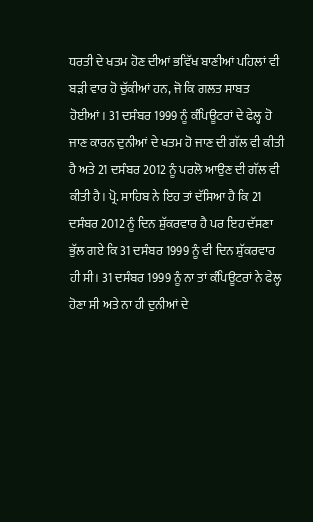ਧਰਤੀ ਦੇ ਖਤਮ ਹੋਣ ਦੀਆਂ ਭਵਿੱਖ ਬਾਣੀਆਂ ਪਹਿਲਾਂ ਵੀ ਬੜੀ ਵਾਰ ਹੋ ਚੁੱਕੀਆਂ ਹਨ, ਜੋ ਕਿ ਗਲਤ ਸਾਬਤ ਹੋਈਆਂ। 31 ਦਸੰਬਰ 1999 ਨੂੰ ਕੰਪਿਊਟਰਾਂ ਦੇ ਫੇਲ੍ਹ ਹੋ ਜਾਣ ਕਾਰਨ ਦੁਨੀਆਂ ਦੇ ਖਤਮ ਹੋ ਜਾਣ ਦੀ ਗੱਲ ਵੀ ਕੀਤੀ ਹੈ ਅਤੇ 21 ਦਸੰਬਰ 2012 ਨੂੰ ਪਰਲੋ ਆਉਣ ਦੀ ਗੱਲ ਵੀ ਕੀਤੀ ਹੈ। ਪ੍ਰੋ. ਸਾਹਿਬ ਨੇ ਇਹ ਤਾਂ ਦੱਸਿਆ ਹੈ ਕਿ 21 ਦਸੰਬਰ 2012 ਨੂੰ ਦਿਨ ਸ਼ੁੱਕਰਵਾਰ ਹੈ ਪਰ ਇਹ ਦੱਸਣਾ ਭੁੱਲ ਗਏ ਕਿ 31 ਦਸੰਬਰ 1999 ਨੂੰ ਵੀ ਦਿਨ ਸ਼ੁੱਕਰਵਾਰ ਹੀ ਸੀ। 31 ਦਸੰਬਰ 1999 ਨੂੰ ਨਾ ਤਾਂ ਕੰਪਿਊਟਰਾਂ ਨੇ ਫੇਲ੍ਹ ਹੋਣਾ ਸੀ ਅਤੇ ਨਾ ਹੀ ਦੁਨੀਆਂ ਦੇ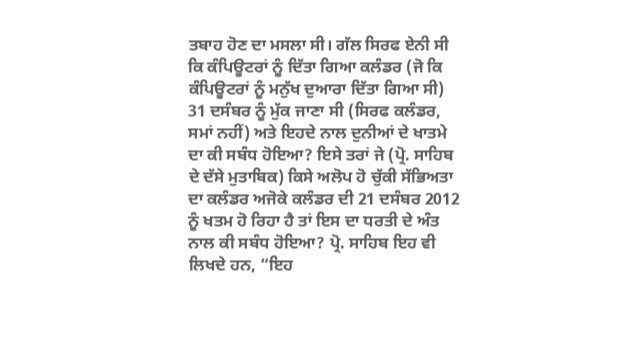ਤਬਾਹ ਹੋਣ ਦਾ ਮਸਲਾ ਸੀ। ਗੱਲ ਸਿਰਫ ਏਨੀ ਸੀ ਕਿ ਕੰਪਿਊਟਰਾਂ ਨੂੰ ਦਿੱਤਾ ਗਿਆ ਕਲੰਡਰ (ਜੋ ਕਿ ਕੰਪਿਊਟਰਾਂ ਨੂੰ ਮਨੁੱਖ ਦੁਆਰਾ ਦਿੱਤਾ ਗਿਆ ਸੀ) 31 ਦਸੰਬਰ ਨੂੰ ਮੁੱਕ ਜਾਣਾ ਸੀ (ਸਿਰਫ ਕਲੰਡਰ, ਸਮਾਂ ਨਹੀਂ) ਅਤੇ ਇਹਦੇ ਨਾਲ ਦੁਨੀਆਂ ਦੇ ਖਾਤਮੇ ਦਾ ਕੀ ਸਬੰਧ ਹੋਇਆ? ਇਸੇ ਤਰਾਂ ਜੇ (ਪ੍ਰੋ. ਸਾਹਿਬ ਦੇ ਦੱਸੇ ਮੁਤਾਬਿਕ) ਕਿਸੇ ਅਲੋਪ ਹੋ ਚੁੱਕੀ ਸੱਭਿਅਤਾ ਦਾ ਕਲੰਡਰ ਅਜੋਕੇ ਕਲੰਡਰ ਦੀ 21 ਦਸੰਬਰ 2012 ਨੂੰ ਖਤਮ ਹੋ ਰਿਹਾ ਹੈ ਤਾਂ ਇਸ ਦਾ ਧਰਤੀ ਦੇ ਅੰਤ ਨਾਲ ਕੀ ਸਬੰਧ ਹੋਇਆ? ਪ੍ਰੋ. ਸਾਹਿਬ ਇਹ ਵੀ ਲਿਖਦੇ ਹਨ, “ਇਹ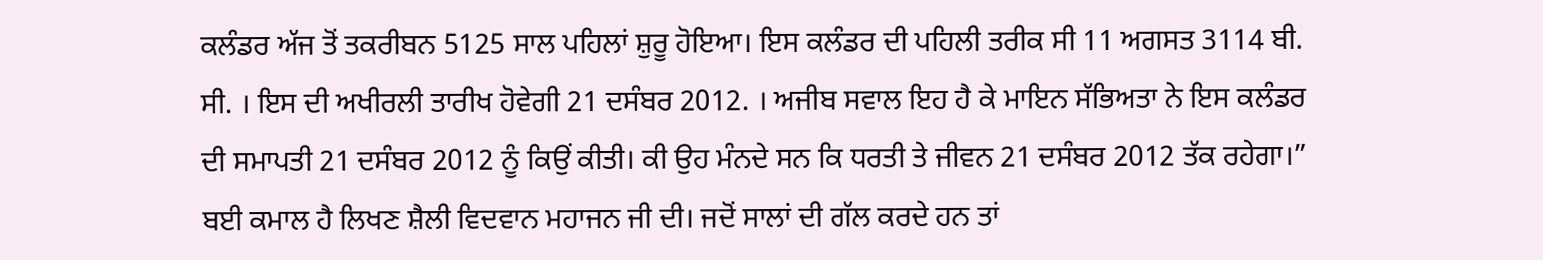ਕਲੰਡਰ ਅੱਜ ਤੋਂ ਤਕਰੀਬਨ 5125 ਸਾਲ ਪਹਿਲਾਂ ਸ਼ੁਰੂ ਹੋਇਆ। ਇਸ ਕਲੰਡਰ ਦੀ ਪਹਿਲੀ ਤਰੀਕ ਸੀ 11 ਅਗਸਤ 3114 ਬੀ. ਸੀ. । ਇਸ ਦੀ ਅਖੀਰਲੀ ਤਾਰੀਖ ਹੋਵੇਗੀ 21 ਦਸੰਬਰ 2012. । ਅਜੀਬ ਸਵਾਲ ਇਹ ਹੈ ਕੇ ਮਾਇਨ ਸੱਭਿਅਤਾ ਨੇ ਇਸ ਕਲੰਡਰ ਦੀ ਸਮਾਪਤੀ 21 ਦਸੰਬਰ 2012 ਨੂੰ ਕਿਉਂ ਕੀਤੀ। ਕੀ ਉਹ ਮੰਨਦੇ ਸਨ ਕਿ ਧਰਤੀ ਤੇ ਜੀਵਨ 21 ਦਸੰਬਰ 2012 ਤੱਕ ਰਹੇਗਾ।” ਬਈ ਕਮਾਲ ਹੈ ਲਿਖਣ ਸ਼ੈਲੀ ਵਿਦਵਾਨ ਮਹਾਜਨ ਜੀ ਦੀ। ਜਦੋਂ ਸਾਲਾਂ ਦੀ ਗੱਲ ਕਰਦੇ ਹਨ ਤਾਂ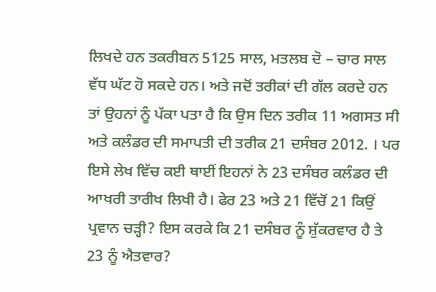ਲਿਖਦੇ ਹਨ ਤਕਰੀਬਨ 5125 ਸਾਲ, ਮਤਲਬ ਦੋ – ਚਾਰ ਸਾਲ ਵੱਧ ਘੱਟ ਹੋ ਸਕਦੇ ਹਨ। ਅਤੇ ਜਦੋਂ ਤਰੀਕਾਂ ਦੀ ਗੱਲ ਕਰਦੇ ਹਨ ਤਾਂ ਉਹਨਾਂ ਨੂੰ ਪੱਕਾ ਪਤਾ ਹੈ ਕਿ ਉਸ ਦਿਨ ਤਰੀਕ 11 ਅਗਸਤ ਸੀ ਅਤੇ ਕਲੰਡਰ ਦੀ ਸਮਾਪਤੀ ਦੀ ਤਰੀਕ 21 ਦਸੰਬਰ 2012. । ਪਰ ਇਸੇ ਲੇਖ ਵਿੱਚ ਕਈ ਥਾਈਂ ਇਹਨਾਂ ਨੇ 23 ਦਸੰਬਰ ਕਲੰਡਰ ਦੀ ਆਖਰੀ ਤਾਰੀਖ ਲਿਖੀ ਹੈ। ਫੇਰ 23 ਅਤੇ 21 ਵਿੱਚੋਂ 21 ਕਿਉਂ ਪ੍ਰਵਾਨ ਚੜ੍ਹੀ? ਇਸ ਕਰਕੇ ਕਿ 21 ਦਸੰਬਰ ਨੂੰ ਸ਼ੁੱਕਰਵਾਰ ਹੈ ਤੇ 23 ਨੂੰ ਐਤਵਾਰ?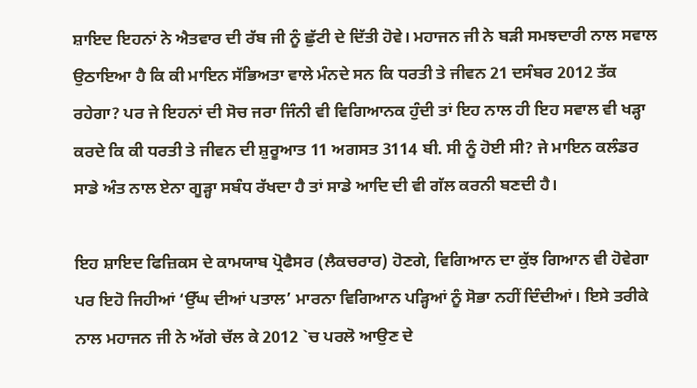ਸ਼ਾਇਦ ਇਹਨਾਂ ਨੇ ਐਤਵਾਰ ਦੀ ਰੱਬ ਜੀ ਨੂੰ ਛੁੱਟੀ ਦੇ ਦਿੱਤੀ ਹੋਵੇ। ਮਹਾਜਨ ਜੀ ਨੇ ਬੜੀ ਸਮਝਦਾਰੀ ਨਾਲ ਸਵਾਲ ਉਠਾਇਆ ਹੈ ਕਿ ਕੀ ਮਾਇਨ ਸੱਭਿਅਤਾ ਵਾਲੇ ਮੰਨਦੇ ਸਨ ਕਿ ਧਰਤੀ ਤੇ ਜੀਵਨ 21 ਦਸੰਬਰ 2012 ਤੱਕ ਰਹੇਗਾ? ਪਰ ਜੇ ਇਹਨਾਂ ਦੀ ਸੋਚ ਜਰਾ ਜਿੰਨੀ ਵੀ ਵਿਗਿਆਨਕ ਹੁੰਦੀ ਤਾਂ ਇਹ ਨਾਲ ਹੀ ਇਹ ਸਵਾਲ ਵੀ ਖੜ੍ਹਾ ਕਰਦੇ ਕਿ ਕੀ ਧਰਤੀ ਤੇ ਜੀਵਨ ਦੀ ਸ਼ੁਰੂਆਤ 11 ਅਗਸਤ 3114 ਬੀ. ਸੀ ਨੂੰ ਹੋਈ ਸੀ? ਜੇ ਮਾਇਨ ਕਲੰਡਰ ਸਾਡੇ ਅੰਤ ਨਾਲ ਏਨਾ ਗੂੜ੍ਹਾ ਸਬੰਧ ਰੱਖਦਾ ਹੈ ਤਾਂ ਸਾਡੇ ਆਦਿ ਦੀ ਵੀ ਗੱਲ ਕਰਨੀ ਬਣਦੀ ਹੈ।

ਇਹ ਸ਼ਾਇਦ ਫਿਜ਼ਿਕਸ ਦੇ ਕਾਮਯਾਬ ਪ੍ਰੋਫੈਸਰ (ਲੈਕਚਰਾਰ) ਹੋਣਗੇ, ਵਿਗਿਆਨ ਦਾ ਕੁੱਝ ਗਿਆਨ ਵੀ ਹੋਵੇਗਾ ਪਰ ਇਹੋ ਜਿਹੀਆਂ ‘ਉੱਘ ਦੀਆਂ ਪਤਾਲ’ ਮਾਰਨਾ ਵਿਗਿਆਨ ਪੜ੍ਹਿਆਂ ਨੂੰ ਸੋਭਾ ਨਹੀਂ ਦਿੰਦੀਆਂ। ਇਸੇ ਤਰੀਕੇ ਨਾਲ ਮਹਾਜਨ ਜੀ ਨੇ ਅੱਗੇ ਚੱਲ ਕੇ 2012 `ਚ ਪਰਲੋ ਆਉਣ ਦੇ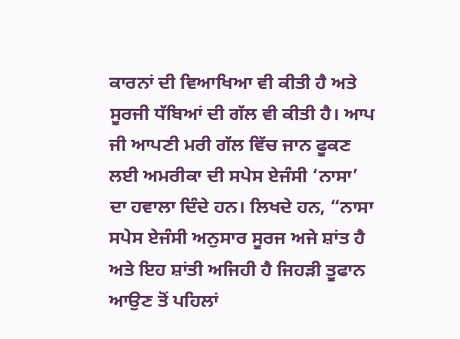ਕਾਰਨਾਂ ਦੀ ਵਿਆਖਿਆ ਵੀ ਕੀਤੀ ਹੈ ਅਤੇ ਸੂਰਜੀ ਧੱਬਿਆਂ ਦੀ ਗੱਲ ਵੀ ਕੀਤੀ ਹੈ। ਆਪ ਜੀ ਆਪਣੀ ਮਰੀ ਗੱਲ ਵਿੱਚ ਜਾਨ ਫੂਕਣ ਲਈ ਅਮਰੀਕਾ ਦੀ ਸਪੇਸ ਏਜੰਸੀ ‘ਨਾਸਾ’ ਦਾ ਹਵਾਲਾ ਦਿੰਦੇ ਹਨ। ਲਿਖਦੇ ਹਨ, “ਨਾਸਾ ਸਪੇਸ ਏਜੰਸੀ ਅਨੁਸਾਰ ਸੂਰਜ ਅਜੇ ਸ਼ਾਂਤ ਹੈ ਅਤੇ ਇਹ ਸ਼ਾਂਤੀ ਅਜਿਹੀ ਹੈ ਜਿਹੜੀ ਤੂਫਾਨ ਆਉਣ ਤੋਂ ਪਹਿਲਾਂ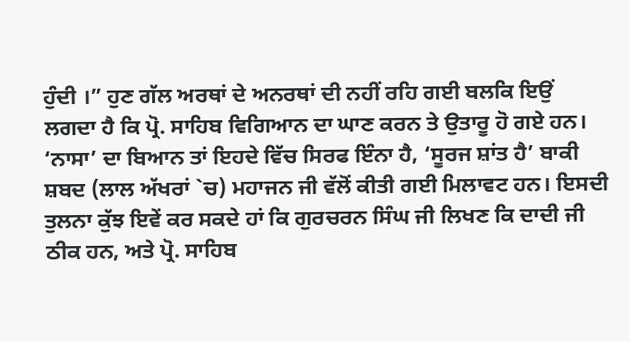ਹੁੰਦੀ ।” ਹੁਣ ਗੱਲ ਅਰਥਾਂ ਦੇ ਅਨਰਥਾਂ ਦੀ ਨਹੀਂ ਰਹਿ ਗਈ ਬਲਕਿ ਇਉਂ ਲਗਦਾ ਹੈ ਕਿ ਪ੍ਰੋ. ਸਾਹਿਬ ਵਿਗਿਆਨ ਦਾ ਘਾਣ ਕਰਨ ਤੇ ਉਤਾਰੂ ਹੋ ਗਏ ਹਨ। ‘ਨਾਸਾ’ ਦਾ ਬਿਆਨ ਤਾਂ ਇਹਦੇ ਵਿੱਚ ਸਿਰਫ ਇੰਨਾ ਹੈ, ‘ਸੂਰਜ ਸ਼ਾਂਤ ਹੈ’ ਬਾਕੀ ਸ਼ਬਦ (ਲਾਲ ਅੱਖਰਾਂ `ਚ) ਮਹਾਜਨ ਜੀ ਵੱਲੋਂ ਕੀਤੀ ਗਈ ਮਿਲਾਵਟ ਹਨ। ਇਸਦੀ ਤੁਲਨਾ ਕੁੱਝ ਇਵੇਂ ਕਰ ਸਕਦੇ ਹਾਂ ਕਿ ਗੁਰਚਰਨ ਸਿੰਘ ਜੀ ਲਿਖਣ ਕਿ ਦਾਦੀ ਜੀ ਠੀਕ ਹਨ, ਅਤੇ ਪ੍ਰੋ. ਸਾਹਿਬ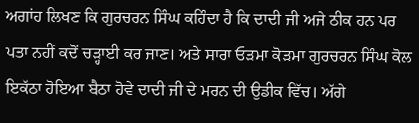ਅਗਾਂਹ ਲਿਖਣ ਕਿ ਗੁਰਚਰਨ ਸਿੰਘ ਕਹਿੰਦਾ ਹੈ ਕਿ ਦਾਦੀ ਜੀ ਅਜੇ ਠੀਕ ਹਨ ਪਰ ਪਤਾ ਨਹੀਂ ਕਦੋਂ ਚੜ੍ਹਾਈ ਕਰ ਜਾਣ। ਅਤੇ ਸਾਰਾ ਓੜਮਾ ਕੋੜਮਾ ਗੁਰਚਰਨ ਸਿੰਘ ਕੋਲ ਇਕੱਠਾ ਹੋਇਆ ਬੈਠਾ ਹੋਵੇ ਦਾਦੀ ਜੀ ਦੇ ਮਰਨ ਦੀ ਉਡੀਕ ਵਿੱਚ। ਅੱਗੇ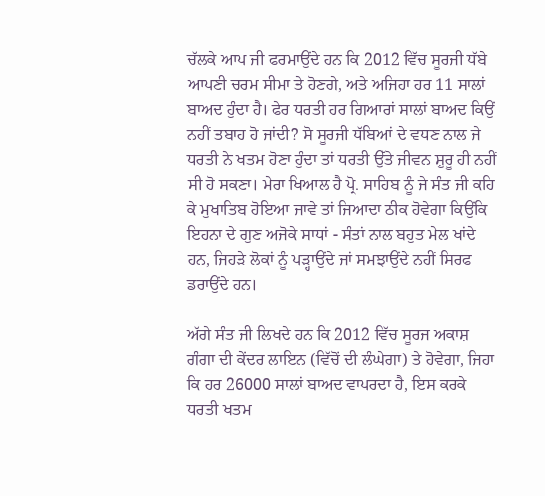ਚੱਲਕੇ ਆਪ ਜੀ ਫਰਮਾਉਂਦੇ ਹਨ ਕਿ 2012 ਵਿੱਚ ਸੂਰਜੀ ਧੱਬੇ ਆਪਣੀ ਚਰਮ ਸੀਮਾ ਤੇ ਹੋਣਗੇ, ਅਤੇ ਅਜਿਹਾ ਹਰ 11 ਸਾਲਾਂ ਬਾਅਦ ਹੁੰਦਾ ਹੈ। ਫੇਰ ਧਰਤੀ ਹਰ ਗਿਆਰਾਂ ਸਾਲਾਂ ਬਾਅਦ ਕਿਉਂ ਨਹੀਂ ਤਬਾਹ ਹੋ ਜਾਂਦੀ? ਸੋ ਸੂਰਜੀ ਧੱਬਿਆਂ ਦੇ ਵਧਣ ਨਾਲ ਜੇ ਧਰਤੀ ਨੇ ਖਤਮ ਹੋਣਾ ਹੁੰਦਾ ਤਾਂ ਧਰਤੀ ਉੱਤੇ ਜੀਵਨ ਸ਼ੁਰੂ ਹੀ ਨਹੀਂ ਸੀ ਹੋ ਸਕਣਾ। ਮੇਰਾ ਖਿਆਲ ਹੈ ਪ੍ਰੋ. ਸਾਹਿਬ ਨੂੰ ਜੇ ਸੰਤ ਜੀ ਕਹਿ ਕੇ ਮੁਖਾਤਿਬ ਹੋਇਆ ਜਾਵੇ ਤਾਂ ਜਿਆਦਾ ਠੀਕ ਹੋਵੇਗਾ ਕਿਉਂਕਿ ਇਹਨਾ ਦੇ ਗੁਣ ਅਜੋਕੇ ਸਾਧਾਂ - ਸੰਤਾਂ ਨਾਲ ਬਹੁਤ ਮੇਲ ਖਾਂਦੇ ਹਨ, ਜਿਹੜੇ ਲੋਕਾਂ ਨੂੰ ਪੜ੍ਹਾਉਂਦੇ ਜਾਂ ਸਮਝਾਉਂਦੇ ਨਹੀਂ ਸਿਰਫ ਡਰਾਉਂਦੇ ਹਨ।

ਅੱਗੇ ਸੰਤ ਜੀ ਲਿਖਦੇ ਹਨ ਕਿ 2012 ਵਿੱਚ ਸੂਰਜ ਅਕਾਸ਼ ਗੰਗਾ ਦੀ ਕੇਂਦਰ ਲਾਇਨ (ਵਿੱਚੋਂ ਦੀ ਲੰਘੇਗਾ) ਤੇ ਹੋਵੇਗਾ, ਜਿਹਾ ਕਿ ਹਰ 26000 ਸਾਲਾਂ ਬਾਅਦ ਵਾਪਰਦਾ ਹੈ, ਇਸ ਕਰਕੇ ਧਰਤੀ ਖਤਮ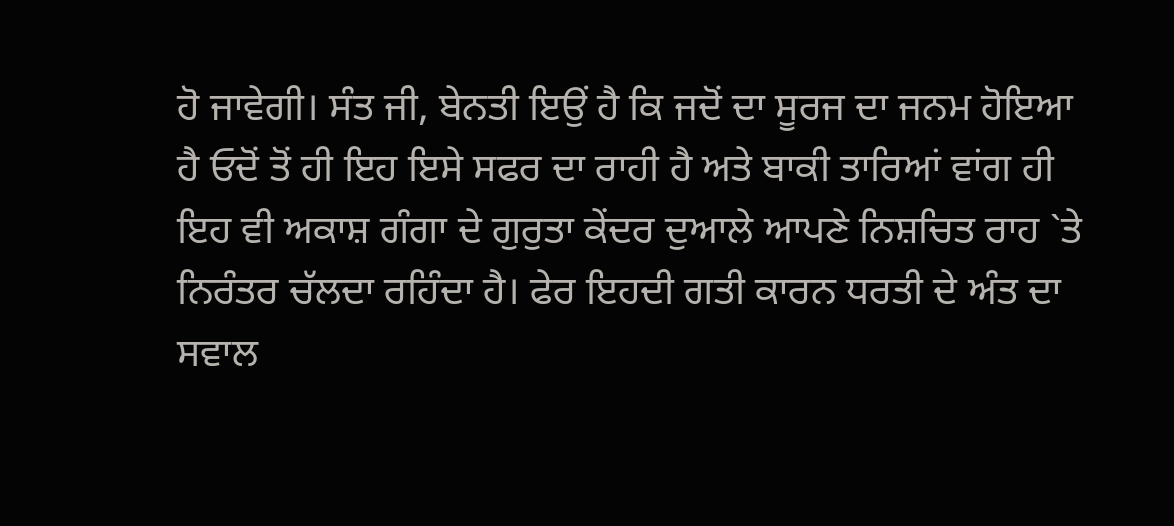ਹੋ ਜਾਵੇਗੀ। ਸੰਤ ਜੀ, ਬੇਨਤੀ ਇਉਂ ਹੈ ਕਿ ਜਦੋਂ ਦਾ ਸੂਰਜ ਦਾ ਜਨਮ ਹੋਇਆ ਹੈ ਓਦੋਂ ਤੋਂ ਹੀ ਇਹ ਇਸੇ ਸਫਰ ਦਾ ਰਾਹੀ ਹੈ ਅਤੇ ਬਾਕੀ ਤਾਰਿਆਂ ਵਾਂਗ ਹੀ ਇਹ ਵੀ ਅਕਾਸ਼ ਗੰਗਾ ਦੇ ਗੁਰੁਤਾ ਕੇਂਦਰ ਦੁਆਲੇ ਆਪਣੇ ਨਿਸ਼ਚਿਤ ਰਾਹ `ਤੇ ਨਿਰੰਤਰ ਚੱਲਦਾ ਰਹਿੰਦਾ ਹੈ। ਫੇਰ ਇਹਦੀ ਗਤੀ ਕਾਰਨ ਧਰਤੀ ਦੇ ਅੰਤ ਦਾ ਸਵਾਲ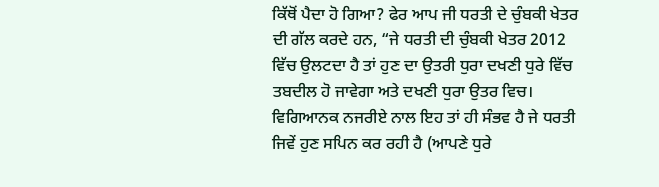ਕਿੱਥੋਂ ਪੈਦਾ ਹੋ ਗਿਆ? ਫੇਰ ਆਪ ਜੀ ਧਰਤੀ ਦੇ ਚੁੰਬਕੀ ਖੇਤਰ ਦੀ ਗੱਲ ਕਰਦੇ ਹਨ, “ਜੇ ਧਰਤੀ ਦੀ ਚੁੰਬਕੀ ਖੇਤਰ 2012 ਵਿੱਚ ਉਲਟਦਾ ਹੈ ਤਾਂ ਹੁਣ ਦਾ ਉਤਰੀ ਧੁਰਾ ਦਖਣੀ ਧੁਰੇ ਵਿੱਚ ਤਬਦੀਲ ਹੋ ਜਾਵੇਗਾ ਅਤੇ ਦਖਣੀ ਧੁਰਾ ਉਤਰ ਵਿਚ। ਵਿਗਿਆਨਕ ਨਜਰੀਏ ਨਾਲ ਇਹ ਤਾਂ ਹੀ ਸੰਭਵ ਹੈ ਜੇ ਧਰਤੀ ਜਿਵੇਂ ਹੁਣ ਸਪਿਨ ਕਰ ਰਹੀ ਹੈ (ਆਪਣੇ ਧੁਰੇ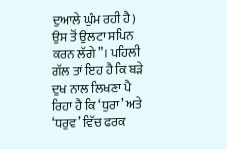ਦੁਆਲੇ ਘੁੰਮ ਰਹੀ ਹੈ) ਉਸ ਤੋਂ ਉਲਟਾ ਸਪਿਨ ਕਰਨ ਲੱਗੇ”। ਪਹਿਲੀ ਗੱਲ ਤਾਂ ਇਹ ਹੈ ਕਿ ਬੜੇ ਦੁਖ ਨਾਲ ਲਿਖਣਾ ਪੈ ਰਿਹਾ ਹੈ ਕਿ ‘ਧੁਰਾ’ ਅਤੇ ‘ਧਰੁਵ’ ਵਿੱਚ ਫਰਕ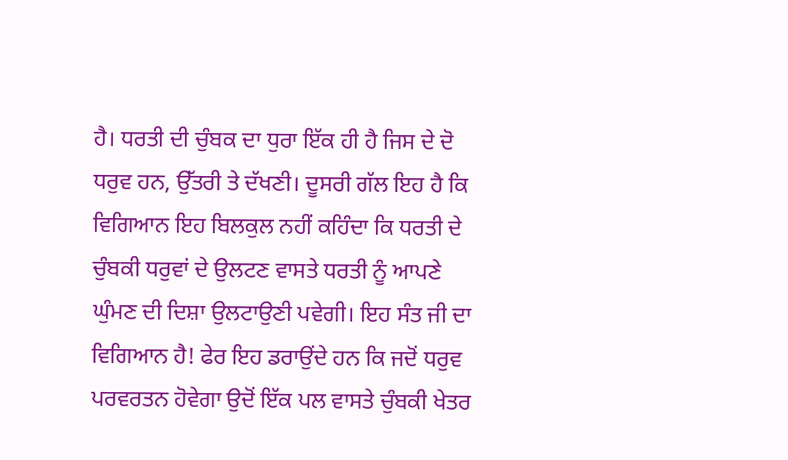ਹੈ। ਧਰਤੀ ਦੀ ਚੁੰਬਕ ਦਾ ਧੁਰਾ ਇੱਕ ਹੀ ਹੈ ਜਿਸ ਦੇ ਦੋ ਧਰੁਵ ਹਨ, ਉੱਤਰੀ ਤੇ ਦੱਖਣੀ। ਦੂਸਰੀ ਗੱਲ ਇਹ ਹੈ ਕਿ ਵਿਗਿਆਨ ਇਹ ਬਿਲਕੁਲ ਨਹੀਂ ਕਹਿੰਦਾ ਕਿ ਧਰਤੀ ਦੇ ਚੁੰਬਕੀ ਧਰੁਵਾਂ ਦੇ ਉਲਟਣ ਵਾਸਤੇ ਧਰਤੀ ਨੂੰ ਆਪਣੇ ਘੁੰਮਣ ਦੀ ਦਿਸ਼ਾ ਉਲਟਾਉਣੀ ਪਵੇਗੀ। ਇਹ ਸੰਤ ਜੀ ਦਾ ਵਿਗਿਆਨ ਹੈ! ਫੇਰ ਇਹ ਡਰਾਉਂਦੇ ਹਨ ਕਿ ਜਦੋਂ ਧਰੁਵ ਪਰਵਰਤਨ ਹੋਵੇਗਾ ਉਦੋਂ ਇੱਕ ਪਲ ਵਾਸਤੇ ਚੁੰਬਕੀ ਖੇਤਰ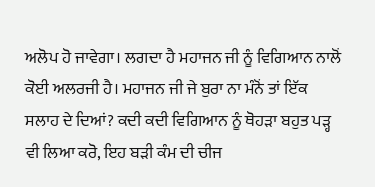ਅਲੋਪ ਹੋ ਜਾਵੇਗਾ। ਲਗਦਾ ਹੈ ਮਹਾਜਨ ਜੀ ਨੂੰ ਵਿਗਿਆਨ ਨਾਲੋਂ ਕੋਈ ਅਲਰਜੀ ਹੈ। ਮਹਾਜਨ ਜੀ ਜੇ ਬੁਰਾ ਨਾ ਮੰਨੋਂ ਤਾਂ ਇੱਕ ਸਲਾਹ ਦੇ ਦਿਆਂ? ਕਦੀ ਕਦੀ ਵਿਗਿਆਨ ਨੂੰ ਥੋਹੜਾ ਬਹੁਤ ਪੜ੍ਹ ਵੀ ਲਿਆ ਕਰੋ, ਇਹ ਬੜੀ ਕੰਮ ਦੀ ਚੀਜ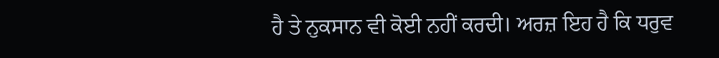ਹੈ ਤੇ ਨੁਕਸਾਨ ਵੀ ਕੋਈ ਨਹੀਂ ਕਰਦੀ। ਅਰਜ਼ ਇਹ ਹੈ ਕਿ ਧਰੁਵ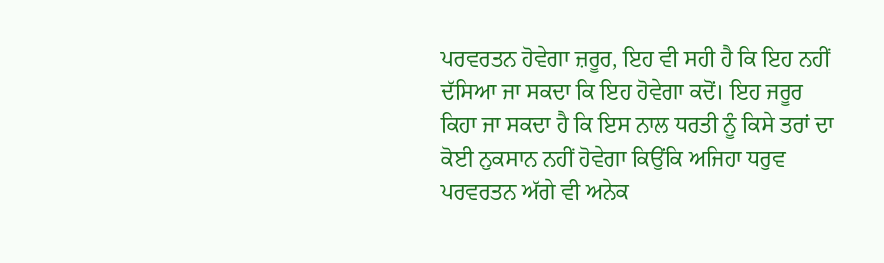ਪਰਵਰਤਨ ਹੋਵੇਗਾ ਜ਼ਰੂਰ, ਇਹ ਵੀ ਸਹੀ ਹੈ ਕਿ ਇਹ ਨਹੀਂ ਦੱਸਿਆ ਜਾ ਸਕਦਾ ਕਿ ਇਹ ਹੋਵੇਗਾ ਕਦੋਂ। ਇਹ ਜਰੂਰ ਕਿਹਾ ਜਾ ਸਕਦਾ ਹੈ ਕਿ ਇਸ ਨਾਲ ਧਰਤੀ ਨੂੰ ਕਿਸੇ ਤਰਾਂ ਦਾ ਕੋਈ ਨੁਕਸਾਨ ਨਹੀਂ ਹੋਵੇਗਾ ਕਿਉਂਕਿ ਅਜਿਹਾ ਧਰੁਵ ਪਰਵਰਤਨ ਅੱਗੇ ਵੀ ਅਨੇਕ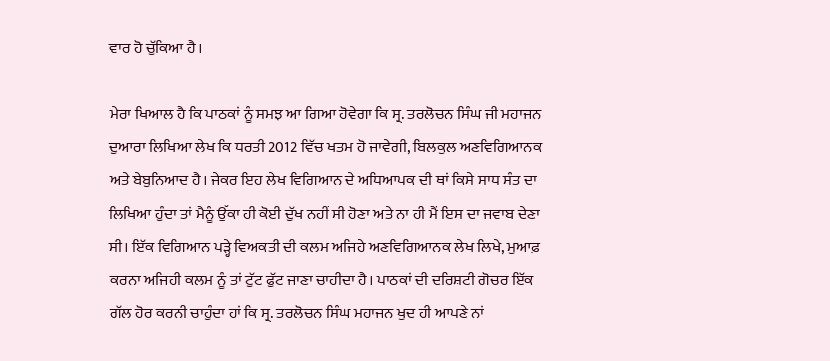ਵਾਰ ਹੋ ਚੁੱਕਿਆ ਹੈ।

ਮੇਰਾ ਖਿਆਲ ਹੈ ਕਿ ਪਾਠਕਾਂ ਨੂੰ ਸਮਝ ਆ ਗਿਆ ਹੋਵੇਗਾ ਕਿ ਸ੍ਰ. ਤਰਲੋਚਨ ਸਿੰਘ ਜੀ ਮਹਾਜਨ ਦੁਆਰਾ ਲਿਖਿਆ ਲੇਖ ਕਿ ਧਰਤੀ 2012 ਵਿੱਚ ਖਤਮ ਹੋ ਜਾਵੇਗੀ, ਬਿਲਕੁਲ ਅਣਵਿਗਿਆਨਕ ਅਤੇ ਬੇਬੁਨਿਆਦ ਹੈ। ਜੇਕਰ ਇਹ ਲੇਖ ਵਿਗਿਆਨ ਦੇ ਅਧਿਆਪਕ ਦੀ ਥਾਂ ਕਿਸੇ ਸਾਧ ਸੰਤ ਦਾ ਲਿਖਿਆ ਹੁੰਦਾ ਤਾਂ ਮੈਨੂੰ ਉੱਕਾ ਹੀ ਕੋਈ ਦੁੱਖ ਨਹੀਂ ਸੀ ਹੋਣਾ ਅਤੇ ਨਾ ਹੀ ਮੈਂ ਇਸ ਦਾ ਜਵਾਬ ਦੇਣਾ ਸੀ। ਇੱਕ ਵਿਗਿਆਨ ਪੜ੍ਹੇ ਵਿਅਕਤੀ ਦੀ ਕਲਮ ਅਜਿਹੇ ਅਣਵਿਗਿਆਨਕ ਲੇਖ ਲਿਖੇ, ਮੁਆਫ਼ ਕਰਨਾ ਅਜਿਹੀ ਕਲਮ ਨੂੰ ਤਾਂ ਟੁੱਟ ਫੁੱਟ ਜਾਣਾ ਚਾਹੀਦਾ ਹੈ। ਪਾਠਕਾਂ ਦੀ ਦਰਿਸ਼ਟੀ ਗੋਚਰ ਇੱਕ ਗੱਲ ਹੋਰ ਕਰਨੀ ਚਾਹੁੰਦਾ ਹਾਂ ਕਿ ਸ੍ਰ. ਤਰਲੋਚਨ ਸਿੰਘ ਮਹਾਜਨ ਖੁਦ ਹੀ ਆਪਣੇ ਨਾਂ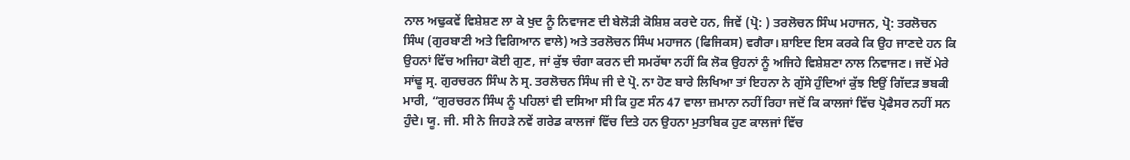ਨਾਲ ਅਢੁਕਵੇਂ ਵਿਸ਼ੇਸ਼ਣ ਲਾ ਕੇ ਖੁਦ ਨੂੰ ਨਿਵਾਜਣ ਦੀ ਬੇਲੋੜੀ ਕੋਸ਼ਿਸ਼ ਕਰਦੇ ਹਨ, ਜਿਵੇਂ (ਪ੍ਰੋ: ) ਤਰਲੋਚਨ ਸਿੰਘ ਮਹਾਜਨ, ਪ੍ਰੋ: ਤਰਲੋਚਨ ਸਿੰਘ (ਗੁਰਬਾਣੀ ਅਤੇ ਵਿਗਿਆਨ ਵਾਲੇ) ਅਤੇ ਤਰਲੋਚਨ ਸਿੰਘ ਮਹਾਜਨ (ਫਿਜਿਕਸ) ਵਗੈਰਾ। ਸ਼ਾਇਦ ਇਸ ਕਰਕੇ ਕਿ ਉਹ ਜਾਣਦੇ ਹਨ ਕਿ ਉਹਨਾਂ ਵਿੱਚ ਅਜਿਹਾ ਕੋਈ ਗੁਣ, ਜਾਂ ਕੁੱਝ ਚੰਗਾ ਕਰਨ ਦੀ ਸਮਰੱਥਾ ਨਹੀਂ ਕਿ ਲੋਕ ਉਹਨਾਂ ਨੂੰ ਅਜਿਹੇ ਵਿਸ਼ੇਸ਼ਣਾ ਨਾਲ ਨਿਵਾਜਣ। ਜਦੋਂ ਮੇਰੇ ਸਾਂਢੂ ਸ੍ਰ. ਗੁਰਚਰਨ ਸਿੰਘ ਨੇ ਸ੍ਰ. ਤਰਲੋਚਨ ਸਿੰਘ ਜੀ ਦੇ ਪ੍ਰੋ. ਨਾ ਹੋਣ ਬਾਰੇ ਲਿਖਿਆ ਤਾਂ ਇਹਨਾ ਨੇ ਗੁੱਸੇ ਹੁੰਦਿਆਂ ਕੁੱਝ ਇਉਂ ਗਿੱਦੜ ਭਬਕੀ ਮਾਰੀ, “ਗੁਰਚਰਨ ਸਿੰਘ ਨੂੰ ਪਹਿਲਾਂ ਵੀ ਦਸਿਆ ਸੀ ਕਿ ਹੁਣ ਸੰਨ 47 ਵਾਲਾ ਜ਼ਮਾਨਾ ਨਹੀਂ ਰਿਹਾ ਜਦੋਂ ਕਿ ਕਾਲਜਾਂ ਵਿੱਚ ਪ੍ਰੋਫੈਸਰ ਨਹੀਂ ਸਨ ਹੁੰਦੇ। ਯੂ. ਜੀ. ਸੀ ਨੇ ਜਿਹੜੇ ਨਵੇਂ ਗਰੇਡ ਕਾਲਜਾਂ ਵਿੱਚ ਦਿਤੇ ਹਨ ਉਹਨਾ ਮੁਤਾਬਿਕ ਹੁਣ ਕਾਲਜਾਂ ਵਿੱਚ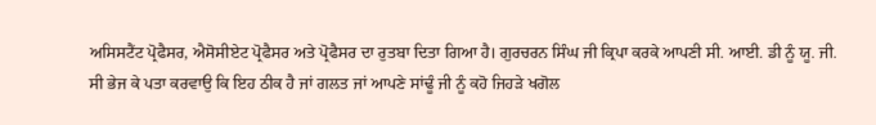ਅਸਿਸਟੈਂਟ ਪ੍ਰੋਫੈਸਰ, ਐਸੋਸੀਏਟ ਪ੍ਰੋਫੈਸਰ ਅਤੇ ਪ੍ਰੋਫੈਸਰ ਦਾ ਰੁਤਬਾ ਦਿਤਾ ਗਿਆ ਹੈ। ਗੁਰਚਰਨ ਸਿੰਘ ਜੀ ਕ੍ਰਿਪਾ ਕਰਕੇ ਆਪਣੀ ਸੀ. ਆਈ. ਡੀ ਨੂੰ ਯੂ. ਜੀ. ਸੀ ਭੇਜ ਕੇ ਪਤਾ ਕਰਵਾਉ ਕਿ ਇਹ ਠੀਕ ਹੈ ਜਾਂ ਗਲਤ ਜਾਂ ਆਪਣੇ ਸਾਂਢੂੰ ਜੀ ਨੂੰ ਕਹੋ ਜਿਹੜੇ ਖਗੋਲ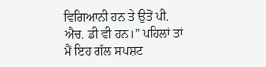ਵਿਗਿਆਨੀ ਹਨ ਤੇ ਉਤੋਂ ਪੀ. ਐਚ. ਡੀ ਵੀ ਹਨ।” ਪਹਿਲਾਂ ਤਾਂ ਮੈਂ ਇਹ ਗੱਲ ਸਪਸ਼ਟ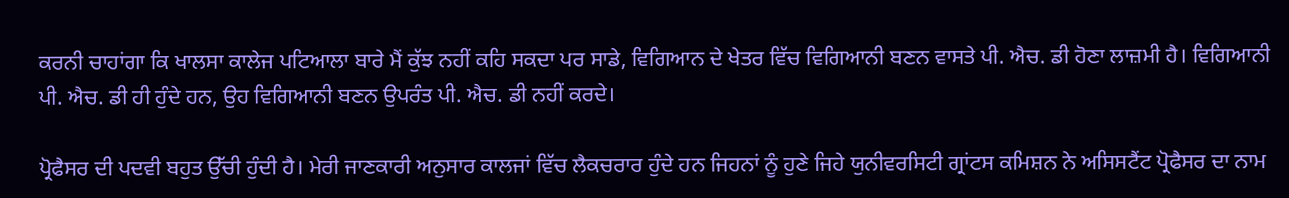ਕਰਨੀ ਚਾਹਾਂਗਾ ਕਿ ਖਾਲਸਾ ਕਾਲੇਜ ਪਟਿਆਲਾ ਬਾਰੇ ਮੈਂ ਕੁੱਝ ਨਹੀਂ ਕਹਿ ਸਕਦਾ ਪਰ ਸਾਡੇ, ਵਿਗਿਆਨ ਦੇ ਖੇਤਰ ਵਿੱਚ ਵਿਗਿਆਨੀ ਬਣਨ ਵਾਸਤੇ ਪੀ. ਐਚ. ਡੀ ਹੋਣਾ ਲਾਜ਼ਮੀ ਹੈ। ਵਿਗਿਆਨੀ ਪੀ. ਐਚ. ਡੀ ਹੀ ਹੁੰਦੇ ਹਨ, ਉਹ ਵਿਗਿਆਨੀ ਬਣਨ ਉਪਰੰਤ ਪੀ. ਐਚ. ਡੀ ਨਹੀਂ ਕਰਦੇ।

ਪ੍ਰੋਫੈਸਰ ਦੀ ਪਦਵੀ ਬਹੁਤ ਉੱਚੀ ਹੁੰਦੀ ਹੈ। ਮੇਰੀ ਜਾਣਕਾਰੀ ਅਨੁਸਾਰ ਕਾਲਜਾਂ ਵਿੱਚ ਲੈਕਚਰਾਰ ਹੁੰਦੇ ਹਨ ਜਿਹਨਾਂ ਨੂੰ ਹੁਣੇ ਜਿਹੇ ਯੁਨੀਵਰਸਿਟੀ ਗ੍ਰਾਂਟਸ ਕਮਿਸ਼ਨ ਨੇ ਅਸਿਸਟੈਂਟ ਪ੍ਰੋਫੈਸਰ ਦਾ ਨਾਮ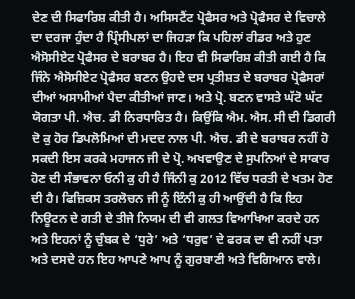ਦੇਣ ਦੀ ਸਿਫਾਰਿਸ਼ ਕੀਤੀ ਹੈ। ਅਸਿਸਟੈਂਟ ਪ੍ਰੋਫੈਸਰ ਅਤੇ ਪ੍ਰੋਫੈਸਰ ਦੇ ਵਿਚਾਲੇ ਦਾ ਦਰਜਾ ਹੁੰਦਾ ਹੈ ਪ੍ਰਿੰਸੀਪਲਾਂ ਦਾ ਜਿਹੜਾ ਕਿ ਪਹਿਲਾਂ ਰੀਡਰ ਅਤੇ ਹੁਣ ਐਸੋਸੀਏਟ ਪ੍ਰੋਫੈਸਰ ਦੇ ਬਰਾਬਰ ਹੈ। ਇਹ ਵੀ ਸਿਫਾਰਿਸ਼ ਕੀਤੀ ਗਈ ਹੈ ਕਿ ਜਿੰਨੇ ਐਸੋਸੀਏਟ ਪ੍ਰੋਫੈਸਰ ਬਣਨ ਉਹਦੇ ਦਸ ਪ੍ਰਤੀਸ਼ਤ ਦੇ ਬਰਾਬਰ ਪ੍ਰੋਫੈਸਰਾਂ ਦੀਆਂ ਅਸਾਮੀਆਂ ਪੈਦਾ ਕੀਤੀਆਂ ਜਾਣ। ਅਤੇ ਪ੍ਰੋ. ਬਣਨ ਵਾਸਤੇ ਘੱਟੋ ਘੱਟ ਯੋਗਤਾ ਪੀ. ਐਚ. ਡੀ ਨਿਰਧਾਰਿਤ ਹੈ। ਕਿਉਂਕਿ ਐਮ. ਐਸ. ਸੀ ਦੀ ਡਿਗਰੀ ਦੋ ਕੁ ਹੋਰ ਡਿਪਲੋਮਿਆਂ ਦੀ ਮਦਦ ਨਾਲ ਪੀ. ਐਚ. ਡੀ ਦੇ ਬਰਾਬਰ ਨਹੀਂ ਹੋ ਸਕਦੀ ਇਸ ਕਰਕੇ ਮਹਾਜਨ ਜੀ ਦੇ ਪ੍ਰੋ. ਅਖਵਾਉਣ ਦੇ ਸੁਪਨਿਆਂ ਦੇ ਸਾਕਾਰ ਹੋਣ ਦੀ ਸੰਭਾਵਨਾ ਓਨੀ ਕੁ ਹੀ ਹੈ ਜਿੰਨੀ ਕੁ 2012 ਵਿੱਚ ਧਰਤੀ ਦੇ ਖਤਮ ਹੋਣ ਦੀ ਹੈ। ਫਿਜ਼ਿਕਸ ਤਰਲੋਚਨ ਜੀ ਨੂੰ ਇੰਨੀ ਕੁ ਹੀ ਆਉਂਦੀ ਹੈ ਕਿ ਇਹ ਨਿਊਟਨ ਦੇ ਗਤੀ ਦੇ ਤੀਜੇ ਨਿਯਮ ਦੀ ਵੀ ਗਲਤ ਵਿਆਖਿਆ ਕਰਦੇ ਹਨ ਅਤੇ ਇਹਨਾਂ ਨੂੰ ਚੁੰਬਕ ਦੇ ‘ਧੁਰੇ’ ਅਤੇ ‘ਧਰੁਵ’ ਦੇ ਫਰਕ ਦਾ ਵੀ ਨਹੀਂ ਪਤਾ ਅਤੇ ਦਸਦੇ ਹਨ ਇਹ ਆਪਣੇ ਆਪ ਨੂੰ ਗੁਰਬਾਣੀ ਅਤੇ ਵਿਗਿਆਨ ਵਾਲੇ।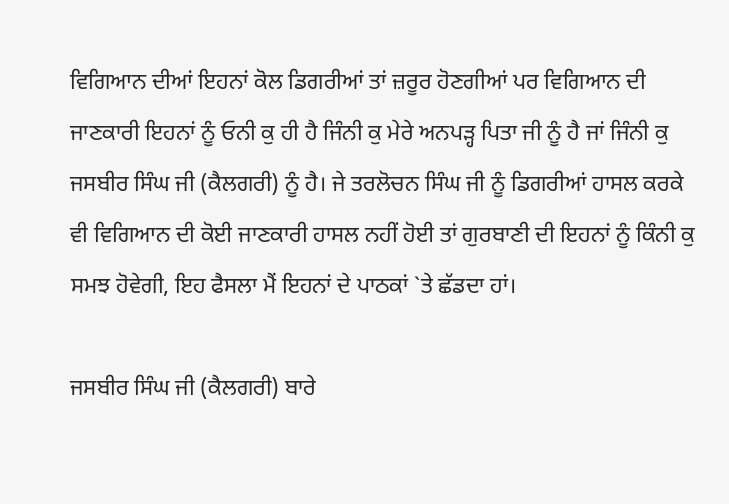ਵਿਗਿਆਨ ਦੀਆਂ ਇਹਨਾਂ ਕੋਲ ਡਿਗਰੀਆਂ ਤਾਂ ਜ਼ਰੂਰ ਹੋਣਗੀਆਂ ਪਰ ਵਿਗਿਆਨ ਦੀ ਜਾਣਕਾਰੀ ਇਹਨਾਂ ਨੂੰ ਓਨੀ ਕੁ ਹੀ ਹੈ ਜਿੰਨੀ ਕੁ ਮੇਰੇ ਅਨਪੜ੍ਹ ਪਿਤਾ ਜੀ ਨੂੰ ਹੈ ਜਾਂ ਜਿੰਨੀ ਕੁ ਜਸਬੀਰ ਸਿੰਘ ਜੀ (ਕੈਲਗਰੀ) ਨੂੰ ਹੈ। ਜੇ ਤਰਲੋਚਨ ਸਿੰਘ ਜੀ ਨੂੰ ਡਿਗਰੀਆਂ ਹਾਸਲ ਕਰਕੇ ਵੀ ਵਿਗਿਆਨ ਦੀ ਕੋਈ ਜਾਣਕਾਰੀ ਹਾਸਲ ਨਹੀਂ ਹੋਈ ਤਾਂ ਗੁਰਬਾਣੀ ਦੀ ਇਹਨਾਂ ਨੂੰ ਕਿੰਨੀ ਕੁ ਸਮਝ ਹੋਵੇਗੀ, ਇਹ ਫੈਸਲਾ ਮੈਂ ਇਹਨਾਂ ਦੇ ਪਾਠਕਾਂ `ਤੇ ਛੱਡਦਾ ਹਾਂ।

ਜਸਬੀਰ ਸਿੰਘ ਜੀ (ਕੈਲਗਰੀ) ਬਾਰੇ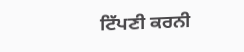ਟਿੱਪਣੀ ਕਰਨੀ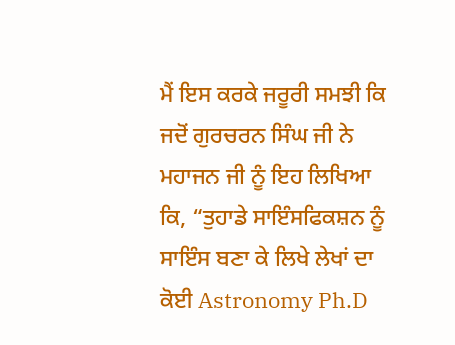ਮੈਂ ਇਸ ਕਰਕੇ ਜਰੂਰੀ ਸਮਝੀ ਕਿ ਜਦੋਂ ਗੁਰਚਰਨ ਸਿੰਘ ਜੀ ਨੇ ਮਹਾਜਨ ਜੀ ਨੂੰ ਇਹ ਲਿਖਿਆ ਕਿ, “ਤੁਹਾਡੇ ਸਾਇੰਸਫਿਕਸ਼ਨ ਨੂੰ ਸਾਇੰਸ ਬਣਾ ਕੇ ਲਿਖੇ ਲੇਖਾਂ ਦਾ ਕੋਈ Astronomy Ph.D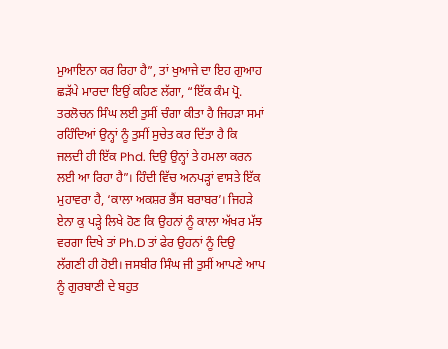ਮੁਆਇਨਾ ਕਰ ਰਿਹਾ ਹੈ”, ਤਾਂ ਖੁਆਜੇ ਦਾ ਇਹ ਗੁਆਹ ਛੜੱਪੇ ਮਾਰਦਾ ਇਉਂ ਕਹਿਣ ਲੱਗਾ, “ਇੱਕ ਕੰਮ ਪ੍ਰੋ. ਤਰਲੋਚਨ ਸਿੰਘ ਲਈ ਤੁਸੀਂ ਚੰਗਾ ਕੀਤਾ ਹੈ ਜਿਹੜਾ ਸਮਾਂ ਰਹਿੰਦਿਆਂ ਉਨ੍ਹਾਂ ਨੂੰ ਤੁਸੀਂ ਸੁਚੇਤ ਕਰ ਦਿੱਤਾ ਹੈ ਕਿ ਜਲਦੀ ਹੀ ਇੱਕ Phd. ਦਿਉ ਉਨ੍ਹਾਂ ਤੇ ਹਮਲਾ ਕਰਨ ਲਈ ਆ ਰਿਹਾ ਹੈ”। ਹਿੰਦੀ ਵਿੱਚ ਅਨਪੜ੍ਹਾਂ ਵਾਸਤੇ ਇੱਕ ਮੁਹਾਵਰਾ ਹੈ, ‘ਕਾਲਾ ਅਕਸ਼ਰ ਭੈਂਸ ਬਰਾਬਰ’। ਜਿਹੜੇ ਏਨਾ ਕੁ ਪੜ੍ਹੇ ਲਿਖੇ ਹੋਣ ਕਿ ਉਹਨਾਂ ਨੂੰ ਕਾਲਾ ਅੱਖਰ ਮੱਝ ਵਰਗਾ ਦਿਖੇ ਤਾਂ Ph.D ਤਾਂ ਫੇਰ ਉਹਨਾਂ ਨੂੰ ਦਿਉ ਲੱਗਣੀ ਹੀ ਹੋਈ। ਜਸਬੀਰ ਸਿੰਘ ਜੀ ਤੁਸੀਂ ਆਪਣੇ ਆਪ ਨੂੰ ਗੁਰਬਾਣੀ ਦੇ ਬਹੁਤ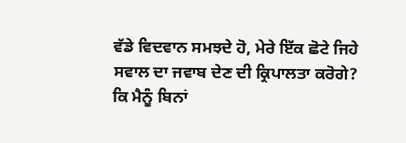ਵੱਡੇ ਵਿਦਵਾਨ ਸਮਝਦੇ ਹੋ, ਮੇਰੇ ਇੱਕ ਛੋਟੇ ਜਿਹੇ ਸਵਾਲ ਦਾ ਜਵਾਬ ਦੇਣ ਦੀ ਕ੍ਰਿਪਾਲਤਾ ਕਰੋਗੇ? ਕਿ ਮੈਨੂੰ ਬਿਨਾਂ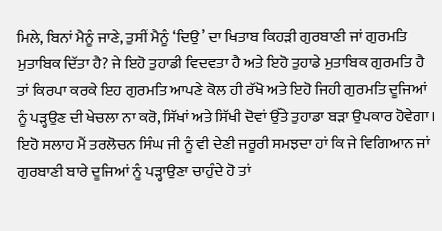ਮਿਲੇ, ਬਿਨਾਂ ਮੈਨੂੰ ਜਾਣੇ, ਤੁਸੀਂ ਮੈਨੂੰ ‘ਦਿਉ’ ਦਾ ਖਿਤਾਬ ਕਿਹੜੀ ਗੁਰਬਾਣੀ ਜਾਂ ਗੁਰਮਤਿ ਮੁਤਾਬਿਕ ਦਿੱਤਾ ਹੈ? ਜੇ ਇਹੋ ਤੁਹਾਡੀ ਵਿਦਵਤਾ ਹੈ ਅਤੇ ਇਹੋ ਤੁਹਾਡੇ ਮੁਤਾਬਿਕ ਗੁਰਮਤਿ ਹੈ ਤਾਂ ਕਿਰਪਾ ਕਰਕੇ ਇਹ ਗੁਰਮਤਿ ਆਪਣੇ ਕੋਲ ਹੀ ਰੱਖੋ ਅਤੇ ਇਹੋ ਜਿਹੀ ਗੁਰਮਤਿ ਦੂਜਿਆਂ ਨੂੰ ਪੜ੍ਹਉਣ ਦੀ ਖੇਚਲਾ ਨਾ ਕਰੋ, ਸਿੱਖਾਂ ਅਤੇ ਸਿੱਖੀ ਦੋਵਾਂ ਉੱਤੇ ਤੁਹਾਡਾ ਬੜਾ ਉਪਕਾਰ ਹੋਵੇਗਾ। ਇਹੋ ਸਲਾਹ ਮੈਂ ਤਰਲੋਚਨ ਸਿੰਘ ਜੀ ਨੂੰ ਵੀ ਦੇਣੀ ਜਰੂਰੀ ਸਮਝਦਾ ਹਾਂ ਕਿ ਜੇ ਵਿਗਿਆਨ ਜਾਂ ਗੁਰਬਾਣੀ ਬਾਰੇ ਦੂਜਿਆਂ ਨੂੰ ਪੜ੍ਹਾਉਣਾ ਚਾਹੁੰਦੇ ਹੋ ਤਾਂ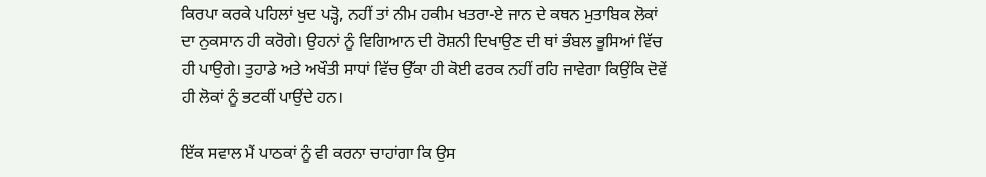ਕਿਰਪਾ ਕਰਕੇ ਪਹਿਲਾਂ ਖੁਦ ਪੜ੍ਹੋ, ਨਹੀਂ ਤਾਂ ਨੀਮ ਹਕੀਮ ਖਤਰਾ-ਏ ਜਾਨ ਦੇ ਕਥਨ ਮੁਤਾਬਿਕ ਲੋਕਾਂ ਦਾ ਨੁਕਸਾਨ ਹੀ ਕਰੋਗੇ। ਉਹਨਾਂ ਨੂੰ ਵਿਗਿਆਨ ਦੀ ਰੋਸ਼ਨੀ ਦਿਖਾਉਣ ਦੀ ਥਾਂ ਭੰਬਲ ਭੂਸਿਆਂ ਵਿੱਚ ਹੀ ਪਾਉਗੇ। ਤੁਹਾਡੇ ਅਤੇ ਅਖੌਤੀ ਸਾਧਾਂ ਵਿੱਚ ਉੱਕਾ ਹੀ ਕੋਈ ਫਰਕ ਨਹੀਂ ਰਹਿ ਜਾਵੇਗਾ ਕਿਉਂਕਿ ਦੋਵੇਂ ਹੀ ਲੋਕਾਂ ਨੂੰ ਭਟਕੀਂ ਪਾਉਂਦੇ ਹਨ।

ਇੱਕ ਸਵਾਲ ਮੈਂ ਪਾਠਕਾਂ ਨੂੰ ਵੀ ਕਰਨਾ ਚਾਹਾਂਗਾ ਕਿ ਉਸ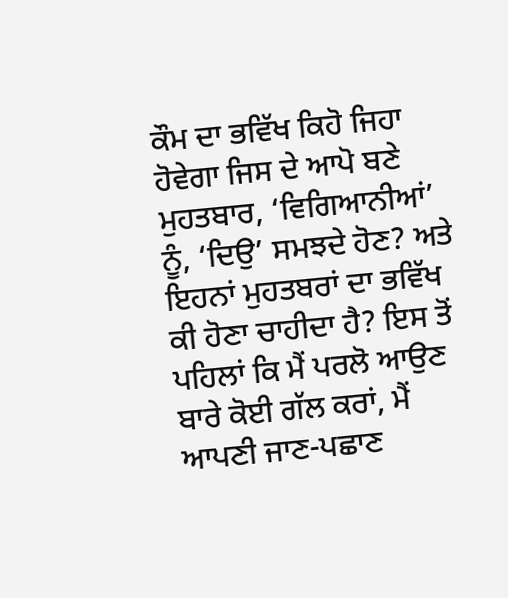ਕੌਮ ਦਾ ਭਵਿੱਖ ਕਿਹੋ ਜਿਹਾ ਹੋਵੇਗਾ ਜਿਸ ਦੇ ਆਪੋ ਬਣੇ ਮੁਹਤਬਾਰ, ‘ਵਿਗਿਆਨੀਆਂ’ ਨੂੰ, ‘ਦਿਉ’ ਸਮਝਦੇ ਹੋਣ? ਅਤੇ ਇਹਨਾਂ ਮੁਹਤਬਰਾਂ ਦਾ ਭਵਿੱਖ ਕੀ ਹੋਣਾ ਚਾਹੀਦਾ ਹੈ? ਇਸ ਤੋਂ ਪਹਿਲਾਂ ਕਿ ਮੈਂ ਪਰਲੋ ਆਉਣ ਬਾਰੇ ਕੋਈ ਗੱਲ ਕਰਾਂ, ਮੈਂ ਆਪਣੀ ਜਾਣ-ਪਛਾਣ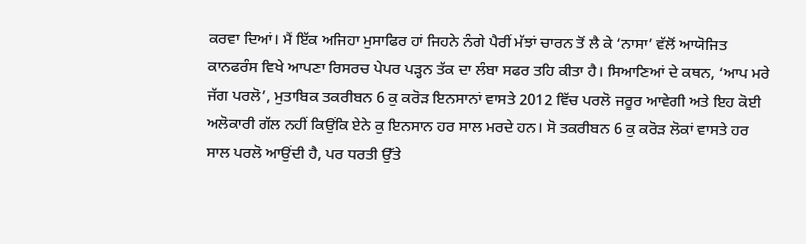ਕਰਵਾ ਦਿਆਂ। ਮੈਂ ਇੱਕ ਅਜਿਹਾ ਮੁਸਾਫਿਰ ਹਾਂ ਜਿਹਨੇ ਨੰਗੇ ਪੈਰੀਂ ਮੱਝਾਂ ਚਾਰਨ ਤੋਂ ਲੈ ਕੇ ‘ਨਾਸਾ’ ਵੱਲੋਂ ਆਯੋਜਿਤ ਕਾਨਫਰੰਸ ਵਿਖੇ ਆਪਣਾ ਰਿਸਰਚ ਪੇਪਰ ਪੜ੍ਹਨ ਤੱਕ ਦਾ ਲੰਬਾ ਸਫਰ ਤਹਿ ਕੀਤਾ ਹੈ। ਸਿਆਣਿਆਂ ਦੇ ਕਥਨ, ‘ਆਪ ਮਰੇ ਜੱਗ ਪਰਲੋ’, ਮੁਤਾਬਿਕ ਤਕਰੀਬਨ 6 ਕੁ ਕਰੋੜ ਇਨਸਾਨਾਂ ਵਾਸਤੇ 2012 ਵਿੱਚ ਪਰਲੋ ਜਰੂਰ ਆਵੇਗੀ ਅਤੇ ਇਹ ਕੋਈ ਅਲੋਕਾਰੀ ਗੱਲ ਨਹੀਂ ਕਿਉਂਕਿ ਏਨੇ ਕੁ ਇਨਸਾਨ ਹਰ ਸਾਲ ਮਰਦੇ ਹਨ। ਸੋ ਤਕਰੀਬਨ 6 ਕੁ ਕਰੋੜ ਲੋਕਾਂ ਵਾਸਤੇ ਹਰ ਸਾਲ ਪਰਲੋ ਆਉਂਦੀ ਹੈ, ਪਰ ਧਰਤੀ ਉੱਤੇ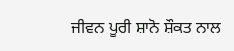ਜੀਵਨ ਪੂਰੀ ਸ਼ਾਨੋ ਸ਼ੌਕਤ ਨਾਲ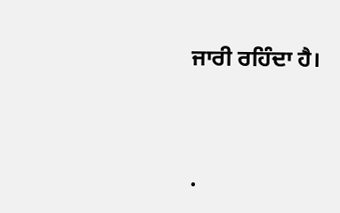ਜਾਰੀ ਰਹਿੰਦਾ ਹੈ।




.